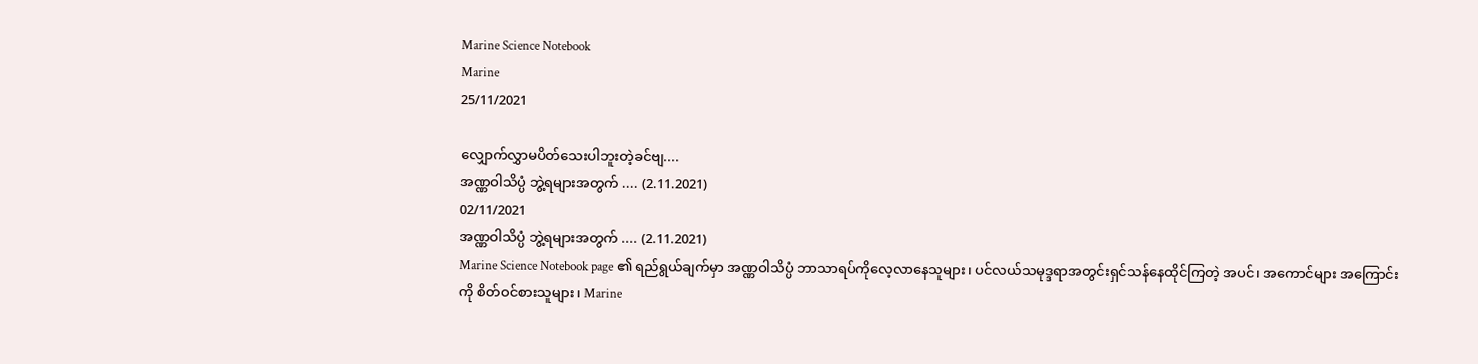Marine Science Notebook
Marine
25/11/2021

လျှောက်လွှာမပိတ်သေးပါဘူးတဲ့ခင်ဗျ....
အဏ္ဏဝါသိပ္ပံ ဘွဲ့ရများအတွက် .... (2.11.2021)
02/11/2021
အဏ္ဏဝါသိပ္ပံ ဘွဲ့ရများအတွက် .... (2.11.2021)
Marine Science Notebook page ၏ ရည်ရွယ်ချက်မှာ အဏ္ဏဝါသိပ္ပံ ဘာသာရပ်ကိုလေ့လာနေသူများ၊ ပင်လယ်သမုဒ္ဒရာအတွင်းရှင်သန်နေထိုင်ကြတဲ့ အပင်၊ အကောင်များ အကြောင်းကို စိတ်ဝင်စားသူများ၊ Marine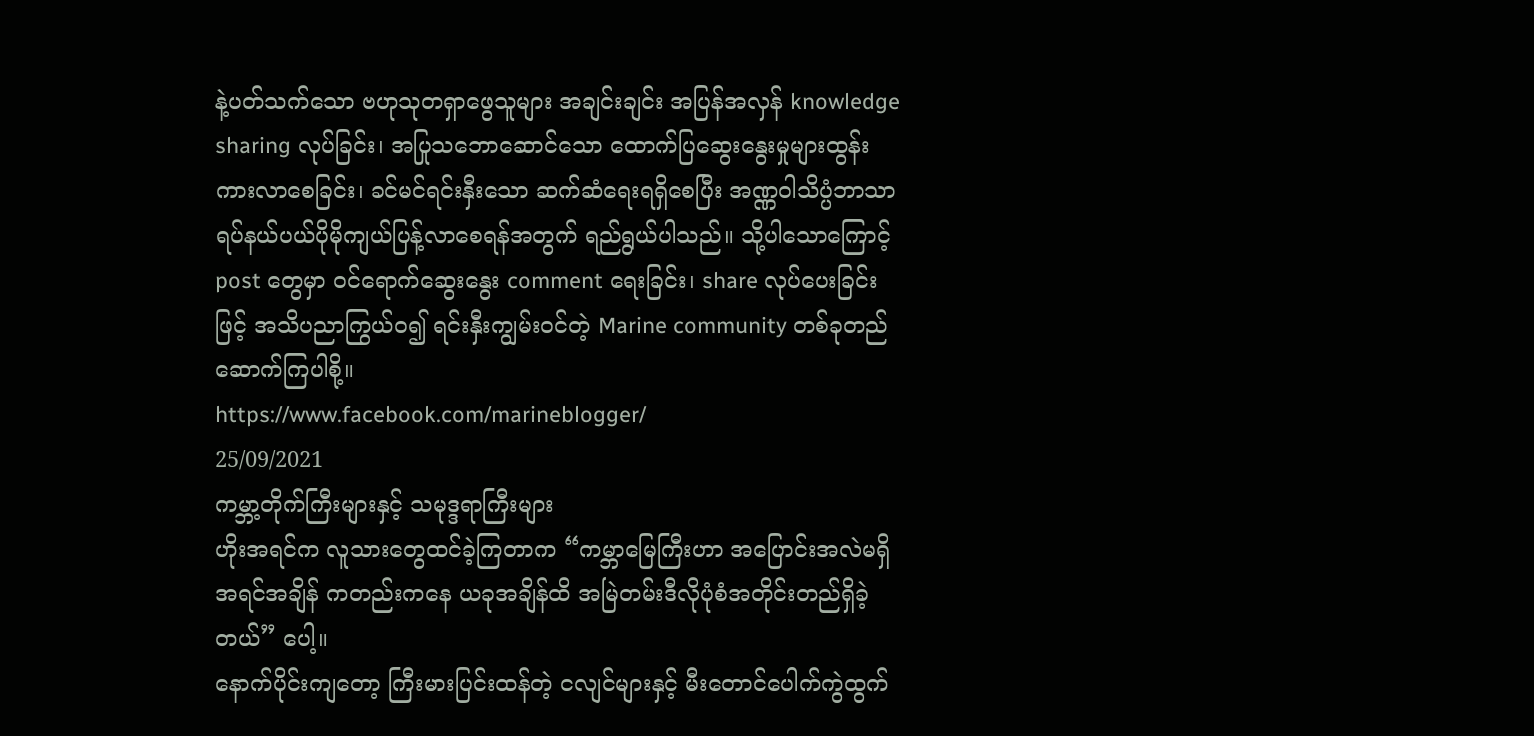နဲ့ပတ်သက်သော ဗဟုသုတရှာဖွေသူများ အချင်းချင်း အပြန်အလှန် knowledge sharing လုပ်ခြင်း၊ အပြုသဘောဆောင်သော ထောက်ပြဆွေးနွေးမှုများထွန်းကားလာစေခြင်း၊ ခင်မင်ရင်းနှီးသော ဆက်ဆံရေးရရှိစေပြီး အဏ္ဏဝါသိပ္ပံဘာသာရပ်နယ်ပယ်ပိုမိုကျယ်ပြန့်လာစေရန်အတွက် ရည်ရွယ်ပါသည်။ သို့ပါသောကြောင့် post တွေမှာ ဝင်ရောက်ဆွေးနွေး comment ရေးခြင်း၊ share လုပ်ပေးခြင်းဖြင့် အသိပညာကြွယ်ဝ၍ ရင်းနှီးကျွမ်းဝင်တဲ့ Marine community တစ်ခုတည်ဆောက်ကြပါစို့။
https://www.facebook.com/marineblogger/
25/09/2021
ကမ္ဘာ့တိုက်ကြီးများနှင့် သမုဒ္ဒရာကြီးများ
ဟိုးအရင်က လူသားတွေထင်ခဲ့ကြတာက “ကမ္ဘာမြေကြီးဟာ အပြောင်းအလဲမရှိ အရင်အချိန် ကတည်းကနေ ယခုအချိန်ထိ အမြဲတမ်းဒီလိုပုံစံအတိုင်းတည်ရှိခဲ့တယ်” ပေါ့။
နောက်ပိုင်းကျတော့ ကြီးမားပြင်းထန်တဲ့ ငလျင်များနှင့် မီးတောင်ပေါက်ကွဲထွက်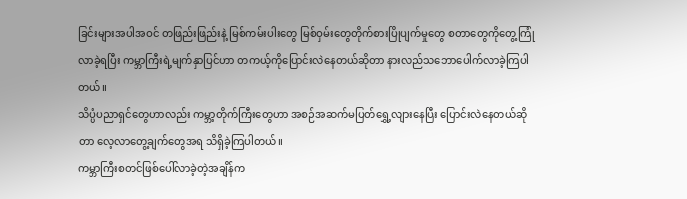ခြင်းများအပါအဝင် တဖြည်းဖြည်းနဲ့ မြစ်ကမ်းပါးတွေ မြစ်ဝှမ်းတွေတိုက်စားပြိုပျက်မှုတွေ စတာတွေကိုတွေ့ကြုံလာခဲ့ရပြီး ကမ္ဘာကြီးရဲ့မျက်နှာပြင်ဟာ တကယ့်ကိုပြောင်းလဲနေတယ်ဆိုတာ နားလည်သဘောပေါက်လာခဲ့ကြပါတယ်။
သိပ္ပံပညာရှင်တွေဟာလည်း ကမ္ဘာ့တိုက်ကြီးတွေဟာ အစဉ်အဆက်မပြတ်ရွှေ့လျားနေပြီး ပြောင်းလဲနေတယ်ဆိုတာ လေ့လာတွေ့ချက်တွေအရ သိရှိခဲ့ကြပါတယ်။
ကမ္ဘာကြီးစတင်ဖြစ်ပေါ်လာခဲ့တဲ့အချိန်က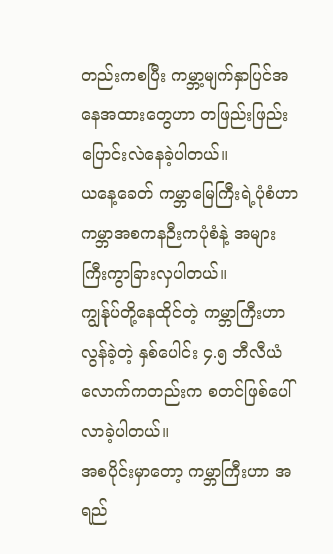တည်းကစပြီး ကမ္ဘာ့မျက်နှာပြင်အနေအထားတွေဟာ တဖြည်းဖြည်းပြောင်းလဲနေခဲ့ပါတယ်။
ယနေ့ခေတ် ကမ္ဘာမြေကြီးရဲ့ပုံစံဟာ ကမ္ဘာအစကနဉီးကပုံစံနဲ့ အများကြီးကွာခြားလှပါတယ်။
ကျွန်ုပ်တို့နေထိုင်တဲ့ ကမ္ဘာကြီးဟာ လွန်ခဲ့တဲ့ နှစ်ပေါင်း ၄.၅ ဘီလီယံ လောက်ကတည်းက စတင်ဖြစ်ပေါ်လာခဲ့ပါတယ်။
အစပိုင်းမှာတော့ ကမ္ဘာကြီးဟာ အရည်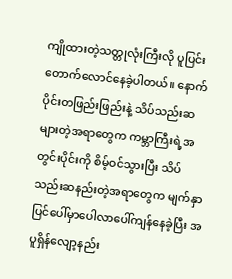ကျိုထားတဲ့သတ္တုလုံးကြီးလို ပူပြင်းတောက်လောင်နေခဲ့ပါတယ်။ နောက်ပိုင်းတဖြည်းဖြည်းနဲ့ သိပ်သည်းဆများတဲ့အရာတွေက ကမ္ဘာကြီးရဲ့အတွင်းပိုင်းကို စိမ့်ဝင်သွားပြီး သိပ်သည်းဆနည်းတဲ့အရာတွေက မျက်နှာပြင်ပေါ်မှာပေါလာပေါ်ကျန်နေခဲ့ပြီး အပူရှိန်လျော့နည်း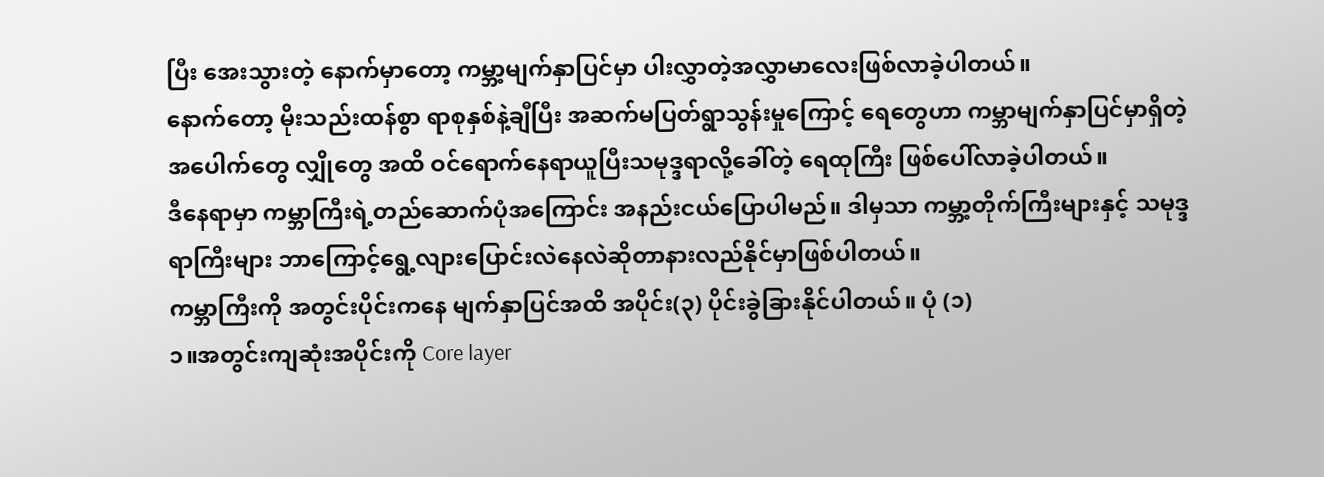ပြီး အေးသွားတဲ့ နောက်မှာတော့ ကမ္ဘာ့မျက်နှာပြင်မှာ ပါးလွှာတဲ့အလွှာမာလေးဖြစ်လာခဲ့ပါတယ်။
နောက်တော့ မိုးသည်းထန်စွာ ရာစုနှစ်နဲ့ချီပြီး အဆက်မပြတ်ရွာသွန်းမှုကြောင့် ရေတွေဟာ ကမ္ဘာမျက်နှာပြင်မှာရှိတဲ့ အပေါက်တွေ လျှိုတွေ အထိ ဝင်ရောက်နေရာယူပြီးသမုဒ္ဒရာလို့ခေါ်တဲ့ ရေထုကြီး ဖြစ်ပေါ်လာခဲ့ပါတယ်။
ဒီနေရာမှာ ကမ္ဘာကြီးရဲ့တည်ဆောက်ပုံအကြောင်း အနည်းငယ်ပြောပါမည်။ ဒါမှသာ ကမ္ဘာ့တိုက်ကြီးများနှင့် သမုဒ္ဒရာကြီးများ ဘာကြောင့်ရွေ့လျားပြောင်းလဲနေလဲဆိုတာနားလည်နိုင်မှာဖြစ်ပါတယ်။
ကမ္ဘာကြီးကို အတွင်းပိုင်းကနေ မျက်နှာပြင်အထိ အပိုင်း(၃) ပိုင်းခွဲခြားနိုင်ပါတယ်။ ပုံ (၁)
၁။အတွင်းကျဆုံးအပိုင်းကို Core layer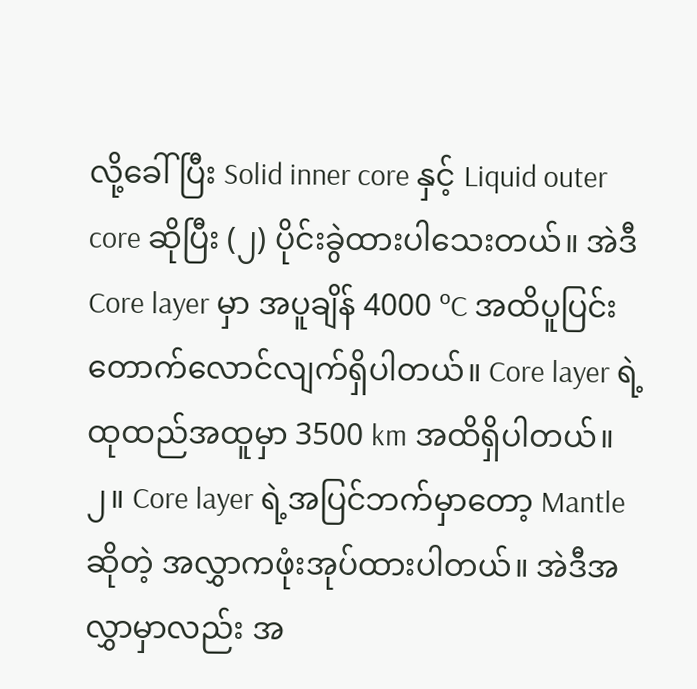လို့ခေါ်ပြီး Solid inner core နှင့် Liquid outer core ဆိုပြီး (၂) ပိုင်းခွဲထားပါသေးတယ်။ အဲဒီ Core layer မှာ အပူချိန် 4000 ºC အထိပူပြင်းတောက်လောင်လျက်ရှိပါတယ်။ Core layer ရဲ့ထုထည်အထူမှာ 3500 km အထိရှိပါတယ်။
၂။ Core layer ရဲ့အပြင်ဘက်မှာတော့ Mantle ဆိုတဲ့ အလွှာကဖုံးအုပ်ထားပါတယ်။ အဲဒီအလွှာမှာလည်း အ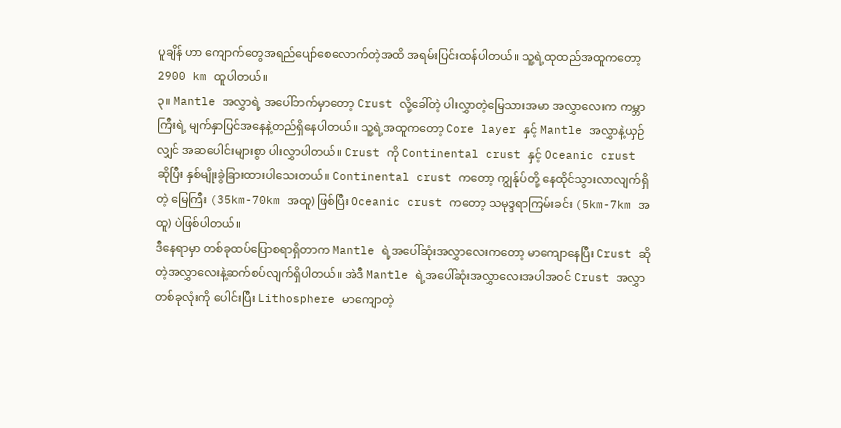ပူချိန် ဟာ ကျောက်တွေအရည်ပျော်စေလောက်တဲ့အထိ အရမ်းပြင်းထန်ပါတယ်။ သူ့ရဲ့ထုထည်အထူကတော့ 2900 km ထူပါတယ်။
၃။ Mantle အလွှာရဲ့ အပေါ်ဘက်မှာတော့ Crust လို့ခေါ်တဲ့ ပါးလွှာတဲ့မြေသားအမာ အလွှာလေးက ကမ္ဘာကြီးရဲ့ မျက်နှာပြင်အနေနဲ့တည်ရှိနေပါတယ်။ သူ့ရဲ့အထူကတော့ Core layer နှင့် Mantle အလွှာနဲ့ယှဉ်လျှင် အဆပေါင်းများစွာ ပါးလွှာပါတယ်။ Crust ကို Continental crust နှင့် Oceanic crust ဆိုပြီး နှစ်မျိုးခွဲခြားထားပါသေးတယ်။ Continental crust ကတော့ ကျွန်ုပ်တို့ နေထိုင်သွားလာလျက်ရှိတဲ့ မြေကြီး (35km-70km အထူ) ဖြစ်ပြီး Oceanic crust ကတော့ သမုဒ္ဒရာကြမ်းခင်း (5km-7km အထူ) ပဲဖြစ်ပါတယ်။
ဒီနေရာမှာ တစ်ခုထပ်ပြောစရာရှိတာက Mantle ရဲ့အပေါ်ဆုံးအလွှာလေးကတော့ မာကျောနေပြီး Crust ဆိုတဲ့အလွှာလေးနဲ့ဆက်စပ်လျက်ရှိပါတယ်။ အဲဒီ Mantle ရဲ့အပေါ်ဆုံးအလွှာလေးအပါအဝင် Crust အလွှာတစ်ခုလုံးကို ပေါင်းပြီး Lithosphere မာကျောတဲ့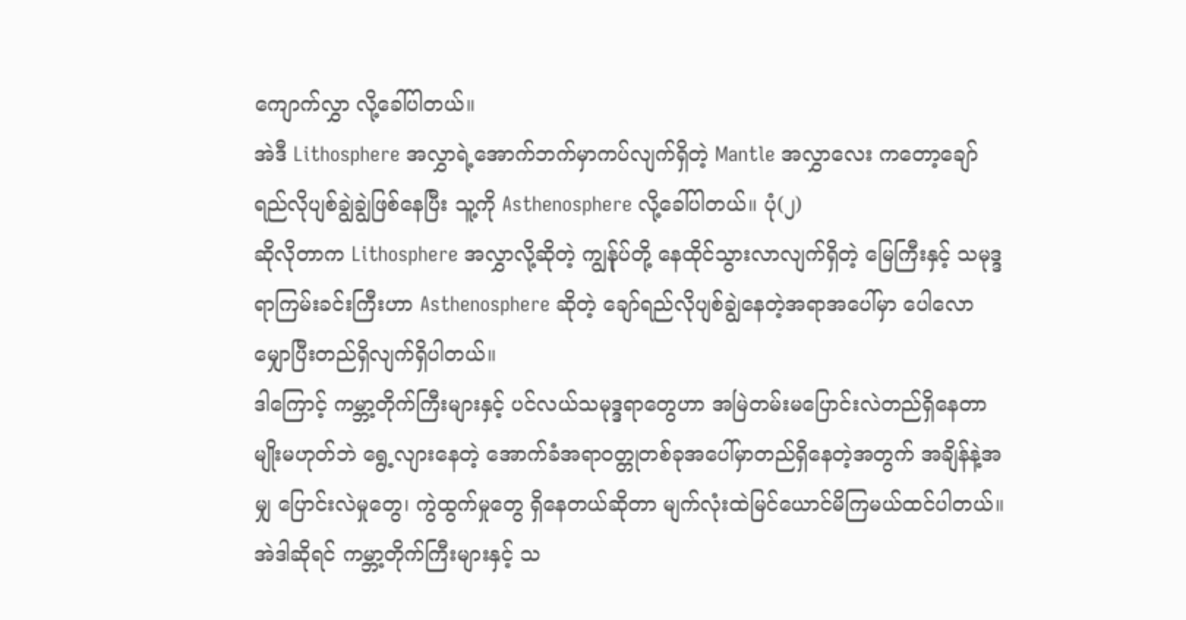ကျောက်လွှာ လို့ခေါ်ပါတယ်။
အဲဒီ Lithosphere အလွှာရဲ့အောက်ဘက်မှာကပ်လျက်ရှိတဲ့ Mantle အလွှာလေး ကတော့ချော်ရည်လိုပျစ်ချွဲချွဲဖြစ်နေပြီး သူ့ကို Asthenosphere လို့ခေါ်ပါတယ်။ ပုံ(၂)
ဆိုလိုတာက Lithosphere အလွှာလို့ဆိုတဲ့ ကျွန်ုပ်တို့ နေထိုင်သွားလာလျက်ရှိတဲ့ မြေကြီးနှင့် သမုဒ္ဒရာကြမ်းခင်းကြီးဟာ Asthenosphere ဆိုတဲ့ ချော်ရည်လိုပျစ်ချွဲနေတဲ့အရာအပေါ်မှာ ပေါလောမျှောပြီးတည်ရှိလျက်ရှိပါတယ်။
ဒါကြောင့် ကမ္ဘာ့တိုက်ကြီးများနှင့် ပင်လယ်သမုဒ္ဒရာတွေဟာ အမြဲတမ်းမပြောင်းလဲတည်ရှိနေတာမျိုးမဟုတ်ဘဲ ရွေ့လျားနေတဲ့ အောက်ခံအရာဝတ္တုတစ်ခုအပေါ်မှာတည်ရှိနေတဲ့အတွက် အချိန်နဲ့အမျှ ပြောင်းလဲမှုတွေ၊ ကွဲထွက်မှုတွေ ရှိနေတယ်ဆိုတာ မျက်လုံးထဲမြင်ယောင်မိကြမယ်ထင်ပါတယ်။
အဲဒါဆိုရင် ကမ္ဘာ့တိုက်ကြီးများနှင့် သ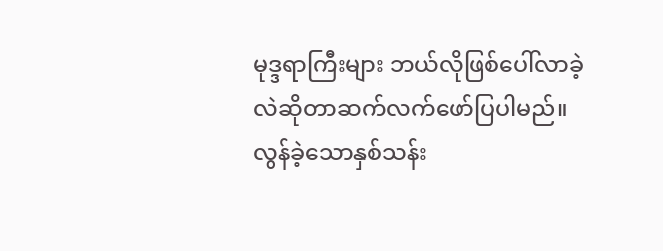မုဒ္ဒရာကြီးများ ဘယ်လိုဖြစ်ပေါ်လာခဲ့လဲဆိုတာဆက်လက်ဖော်ပြပါမည်။
လွန်ခဲ့သောနှစ်သန်း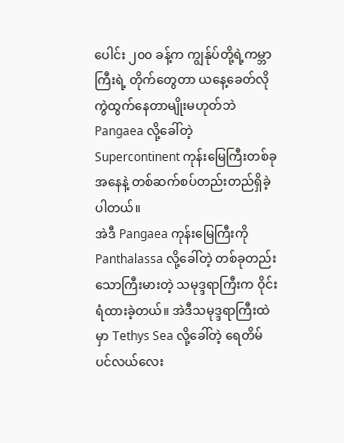ပေါင်း ၂၀၀ ခန့်က ကျွန်ုပ်တို့ရဲ့ကမ္ဘာကြီးရဲ့ တိုက်တွေတာ ယနေ့ခေတ်လို ကွဲထွက်နေတာမျိုးမဟုတ်ဘဲ Pangaea လို့ခေါ်တဲ့ Supercontinent ကုန်းမြေကြီးတစ်ခုအနေနဲ့ တစ်ဆက်စပ်တည်းတည်ရှိခဲ့ပါတယ်။
အဲဒီ Pangaea ကုန်းမြေကြီးကို Panthalassa လို့ခေါ်တဲ့ တစ်ခုတည်းသောကြီးမားတဲ့ သမုဒ္ဒရာကြီးက ဝိုင်းရံထားခဲ့တယ်။ အဲဒီသမုဒ္ဒရာကြီးထဲမှာ Tethys Sea လို့ခေါ်တဲ့ ရေတိမ်ပင်လယ်လေး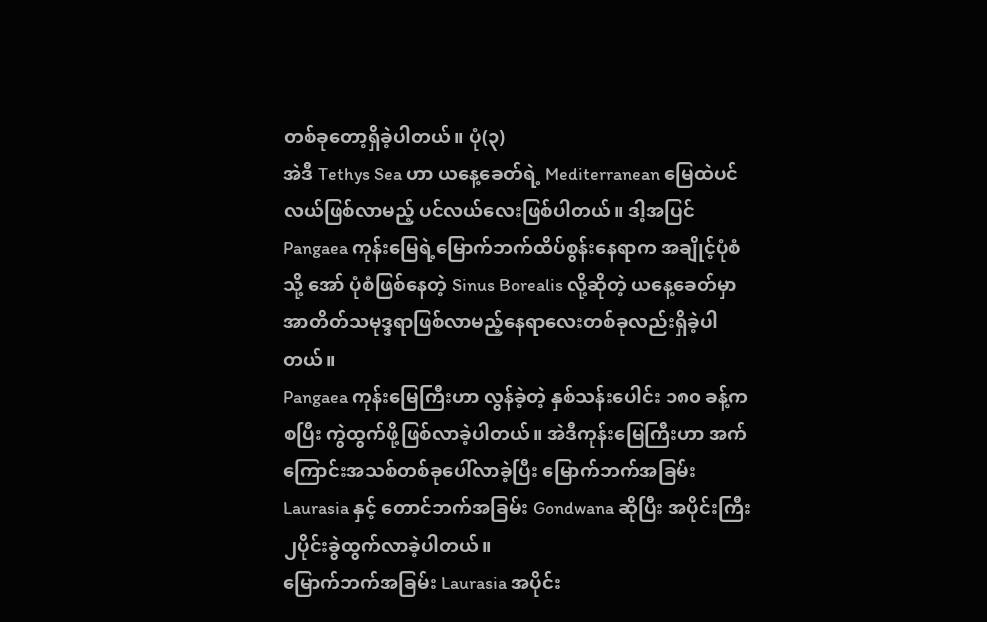တစ်ခုတော့ရှိခဲ့ပါတယ်။ ပုံ(၃)
အဲဒီ Tethys Sea ဟာ ယနေ့ခေတ်ရဲ့ Mediterranean မြေထဲပင်လယ်ဖြစ်လာမည့် ပင်လယ်လေးဖြစ်ပါတယ်။ ဒါ့အပြင် Pangaea ကုန်းမြေရဲ့မြောက်ဘက်ထိပ်စွန်းနေရာက အချိုင့်ပုံစံ သို့ အော် ပုံစံဖြစ်နေတဲ့ Sinus Borealis လို့ဆိုတဲ့ ယနေ့ခေတ်မှာ အာတိတ်သမုဒ္ဒရာဖြစ်လာမည့်နေရာလေးတစ်ခုလည်းရှိခဲ့ပါတယ်။
Pangaea ကုန်းမြေကြီးဟာ လွန်ခဲ့တဲ့ နှစ်သန်းပေါင်း ၁၈၀ ခန့်ကစပြီး ကွဲထွက်ဖို့ဖြစ်လာခဲ့ပါတယ်။ အဲဒီကုန်းမြေကြီးဟာ အက်ကြောင်းအသစ်တစ်ခုပေါ်လာခဲ့ပြီး မြောက်ဘက်အခြမ်း Laurasia နှင့် တောင်ဘက်အခြမ်း Gondwana ဆိုပြီး အပိုင်းကြီး ၂ပိုင်းခွဲထွက်လာခဲ့ပါတယ်။
မြောက်ဘက်အခြမ်း Laurasia အပိုင်း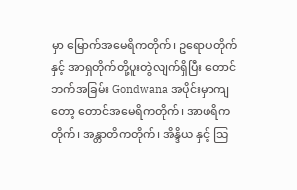မှာ မြောက်အမေရိကတိုက်၊ ဥရောပတိုက် နှင့် အာရှတိုက်တို့ပူးတွဲလျက်ရှိပြီး တောင်ဘက်အခြမ်း Gondwana အပိုင်းမှာကျတော့ တောင်အမေရိကတိုက်၊ အာဖရိကတိုက်၊ အန္တာတိကတိုက်၊ အိန္ဒိယ နှင့် သြ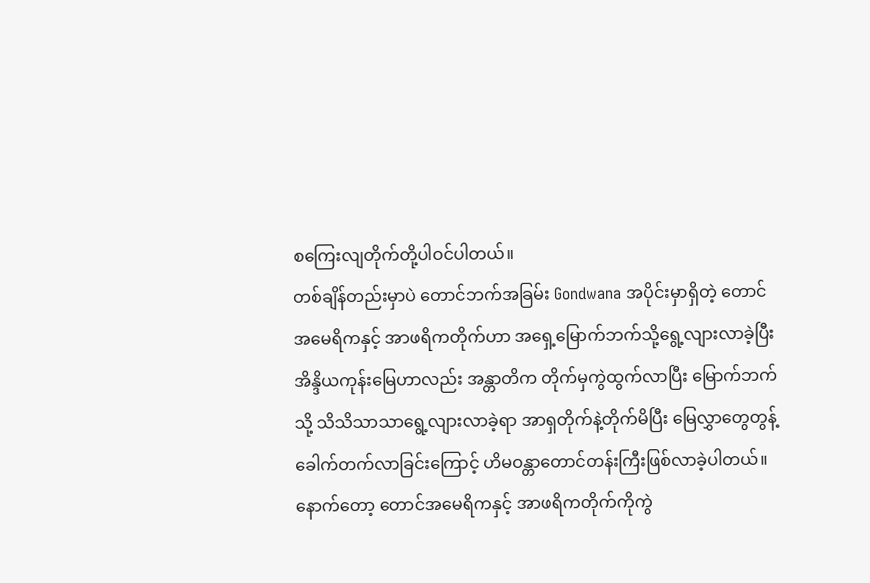စကြေးလျတိုက်တို့ပါဝင်ပါတယ်။
တစ်ချိန်တည်းမှာပဲ တောင်ဘက်အခြမ်း Gondwana အပိုင်းမှာရှိတဲ့ တောင်အမေရိကနှင့် အာဖရိကတိုက်ဟာ အရှေ့မြောက်ဘက်သို့ရွေ့လျားလာခဲ့ပြီး အိန္ဒိယကုန်းမြေဟာလည်း အန္တာတိက တိုက်မှကွဲထွက်လာပြီး မြောက်ဘက်သို့ သိသိသာသာရွေ့လျားလာခဲ့ရာ အာရှတိုက်နဲ့တိုက်မိပြီး မြေလွှာတွေတွန့်ခေါက်တက်လာခြင်းကြောင့် ဟိမဝန္တာတောင်တန်းကြီးဖြစ်လာခဲ့ပါတယ်။
နောက်တော့ တောင်အမေရိကနှင့် အာဖရိကတိုက်ကိုကွဲ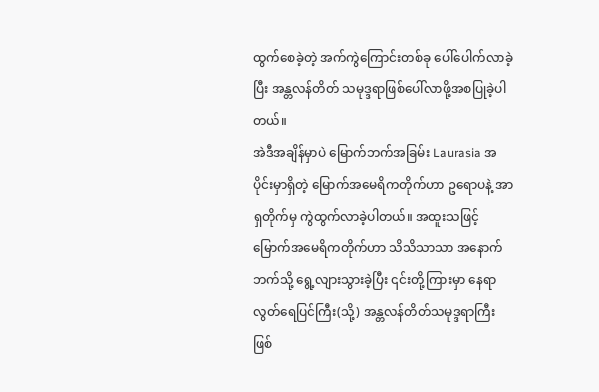ထွက်စေခဲ့တဲ့ အက်ကွဲကြောင်းတစ်ခု ပေါ်ပေါက်လာခဲ့ပြီး အန္တလန်တိတ် သမုဒ္ဒရာဖြစ်ပေါ်လာဖို့အစပြုခဲ့ပါတယ်။
အဲဒီအချိန်မှာပဲ မြောက်ဘက်အခြမ်း Laurasia အပိုင်းမှာရှိတဲ့ မြောက်အမေရိကတိုက်ဟာ ဥရောပနဲ့ အာရှတိုက်မှ ကွဲထွက်လာခဲ့ပါတယ်။ အထူးသဖြင့် မြောက်အမေရိကတိုက်ဟာ သိသိသာသာ အနောက်ဘက်သို့ ရွေ့လျားသွားခဲ့ပြီး ၎င်းတို့ကြားမှာ နေရာလွတ်ရေပြင်ကြီး(သို့) အန္တလန်တိတ်သမုဒ္ဒရာကြီး ဖြစ်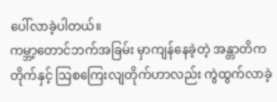ပေါ်လာခဲ့ပါတယ်။
ကမ္ဘာ့တောင်ဘက်အခြမ်း မှာကျန်နေခဲ့တဲ့ အန္တာတိကတိုက်နှင့် သြစကြေးလျတိုက်ဟာလည်း ကွဲထွက်လာခဲ့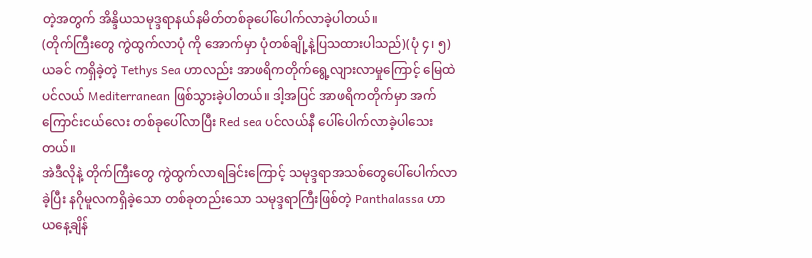တဲ့အတွက် အိန္ဒိယသမုဒ္ဒရာနယ်နမိတ်တစ်ခုပေါ်ပေါက်လာခဲ့ပါတယ်။
(တိုက်ကြီးတွေ ကွဲထွက်လာပုံ ကို အောက်မှာ ပုံတစ်ချို့နဲ့ပြသထားပါသည်)(ပုံ ၄၊ ၅)
ယခင် ကရှိခဲ့တဲ့ Tethys Sea ဟာလည်း အာဖရိကတိုက်ရွေ့လျားလာမှုကြောင့် မြေထဲပင်လယ် Mediterranean ဖြစ်သွားခဲ့ပါတယ်။ ဒါ့အပြင် အာဖရိကတိုက်မှာ အက်ကြောင်းငယ်လေး တစ်ခုပေါ်လာပြီး Red sea ပင်လယ်နီ ပေါ်ပေါက်လာခဲ့ပါသေးတယ်။
အဲဒီလိုနဲ့ တိုက်ကြီးတွေ ကွဲထွက်လာရခြင်းကြောင့် သမုဒ္ဒရာအသစ်တွေပေါ်ပေါက်လာခဲ့ပြီး နဂိုမူလကရှိခဲ့သော တစ်ခုတည်းသော သမုဒ္ဒရာကြီးဖြစ်တဲ့ Panthalassa ဟာ ယနေ့ချိန်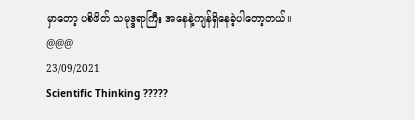မှာတော့ ပစိဖိတ် သမုဒ္ဒရာကြီး အနေနဲ့ကျန်ရှိနေခဲ့ပါတော့တယ်။
@@@
23/09/2021
Scientific Thinking ?????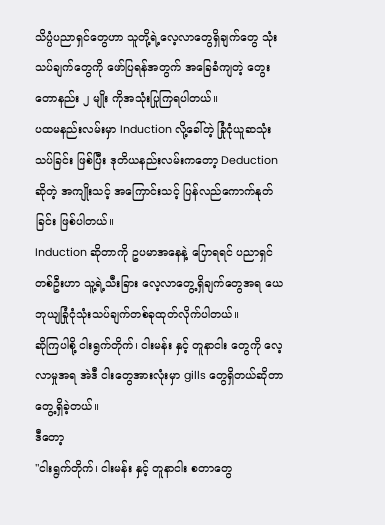သိပ္ပံပညာရှင်တွေဟာ သူတို့ရဲ့လေ့လာတွေရှိချက်တွေ သုံးသပ်ချက်တွေကို ဖော်ပြရန်အတွက် အခြေခံကျတဲ့ တွေးတောနည်း ၂ မျိုး ကိုအသုံးပြုကြရပါတယ်။
ပထမနည်းလမ်းမှာ Induction လို့ခေါ်တဲ့ ခြုံငုံယူဆသုံးသပ်ခြင်း ဖြစ်ပြီး ဒုတိယနည်းလမ်းကတော့ Deduction ဆိုတဲ့ အကျိုးသင့် အကြောင်းသင့် ပြန်လည်ကောက်နုတ်ခြင်း ဖြစ်ပါတယ်။
Induction ဆိုတာကို ဥပမာအနေနဲ့ ပြောရရင် ပညာရှင်တစ်ဦးဟာ သူ့ရဲ့သီးခြား လေ့လာတွေ့ရှိချက်တွေအရ ယေဘုယျခြုံငုံသုံးသပ်ချက်တစ်ခုထုတ်လိုက်ပါတယ်။
ဆိုကြပါစို့ ငါးရွက်တိုက်၊ ငါးမန်း နှင့် တူနာငါး တွေကို လေ့လာမှုအရ အဲဒီ ငါးတွေအားလုံးမှာ gills တွေရှိတယ်ဆိုတာတွေ့ရှိခဲ့တယ်။
ဒီတော့
"ငါးရွက်တိုက်၊ ငါးမန်း နှင့် တူနာငါး စတာတွေ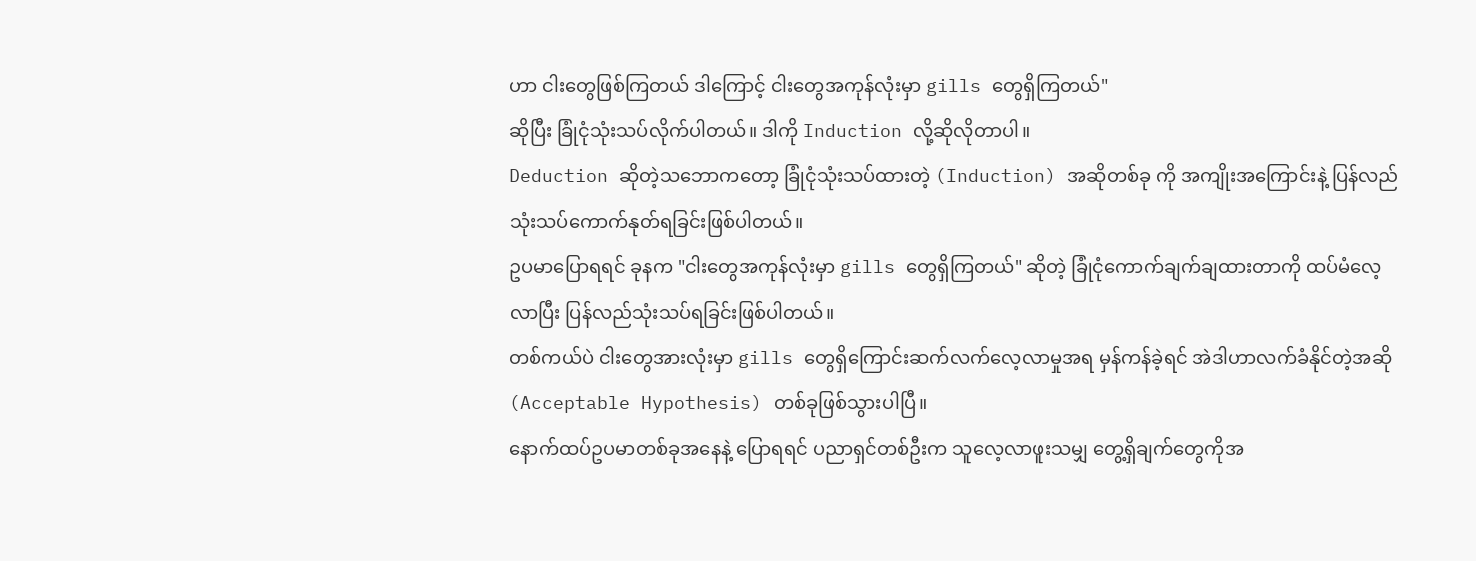ဟာ ငါးတွေဖြစ်ကြတယ် ဒါကြောင့် ငါးတွေအကုန်လုံးမှာ gills တွေရှိကြတယ်"
ဆိုပြီး ခြုံငုံသုံးသပ်လိုက်ပါတယ်။ ဒါကို Induction လို့ဆိုလိုတာပါ။
Deduction ဆိုတဲ့သဘောကတော့ ခြုံငုံသုံးသပ်ထားတဲ့ (Induction) အဆိုတစ်ခု ကို အကျိုးအကြောင်းနဲ့ ပြန်လည်သုံးသပ်ကောက်နုတ်ရခြင်းဖြစ်ပါတယ်။
ဥပမာပြောရရင် ခုနက "ငါးတွေအကုန်လုံးမှာ gills တွေရှိကြတယ်" ဆိုတဲ့ ခြုံငုံကောက်ချက်ချထားတာကို ထပ်မံလေ့လာပြီး ပြန်လည်သုံးသပ်ရခြင်းဖြစ်ပါတယ်။
တစ်ကယ်ပဲ ငါးတွေအားလုံးမှာ gills တွေရှိကြောင်းဆက်လက်လေ့လာမှုအရ မှန်ကန်ခဲ့ရင် အဲဒါဟာလက်ခံနိုင်တဲ့အဆို (Acceptable Hypothesis) တစ်ခုဖြစ်သွားပါပြီ။
နောက်ထပ်ဥပမာတစ်ခုအနေနဲ့ ပြောရရင် ပညာရှင်တစ်ဦးက သူလေ့လာဖူးသမျှ တွေ့ရှိချက်တွေကိုအ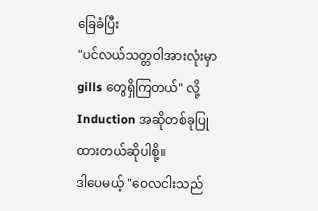ခြေခံပြီး
"ပင်လယ်သတ္တဝါအားလုံးမှာ gills တွေရှိကြတယ်" လို့
Induction အဆိုတစ်ခုပြုထားတယ်ဆိုပါစို့။
ဒါပေမယ့် "ဝေလငါးသည်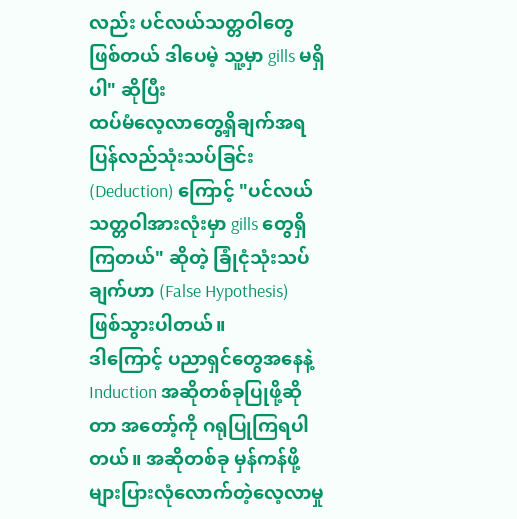လည်း ပင်လယ်သတ္တဝါတွေဖြစ်တယ် ဒါပေမဲ့ သူ့မှာ gills မရှိပါ" ဆိုပြီး
ထပ်မံလေ့လာတွေ့ရှိချက်အရ ပြန်လည်သုံးသပ်ခြင်း (Deduction) ကြောင့် "ပင်လယ်သတ္တဝါအားလုံးမှာ gills တွေရှိကြတယ်" ဆိုတဲ့ ခြုံငုံသုံးသပ်ချက်ဟာ (False Hypothesis) ဖြစ်သွားပါတယ်။
ဒါကြောင့် ပညာရှင်တွေအနေနဲ့ Induction အဆိုတစ်ခုပြုဖို့ဆိုတာ အတော့်ကို ဂရုပြုကြရပါတယ်။ အဆိုတစ်ခု မှန်ကန်ဖို့ များပြားလုံလောက်တဲ့လေ့လာမှု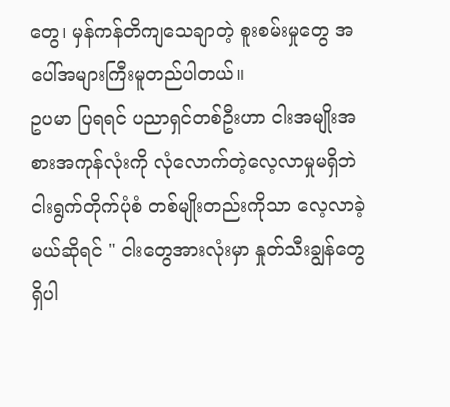တွေ၊ မှန်ကန်တိကျသေချာတဲ့ စူးစမ်းမှုတွေ အပေါ်အများကြီးမူတည်ပါတယ်။
ဥပမာ ပြရရင် ပညာရှင်တစ်ဦးဟာ ငါးအမျိုးအစားအကုန်လုံးကို လုံလောက်တဲ့လေ့လာမှုမရှိဘဲ
ငါးရွက်တိုက်ပုံစံ တစ်မျိုးတည်းကိုသာ လေ့လာခဲ့မယ်ဆိုရင် " ငါးတွေအားလုံးမှာ နှုတ်သီးချွန်တွေရှိပါ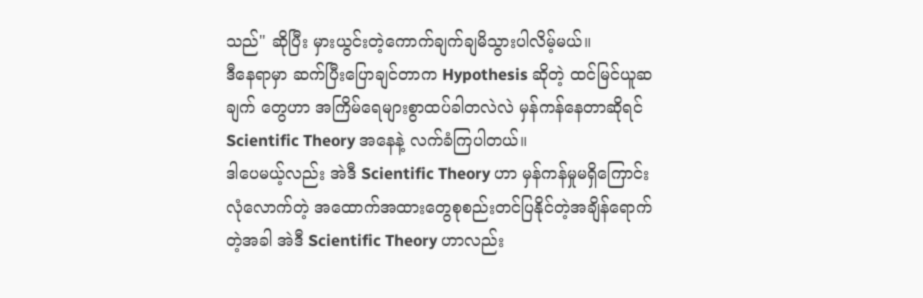သည်" ဆိုပြီး မှားယွင်းတဲ့ကောက်ချက်ချမိသွားပါလိမ့်မယ်။
ဒီနေရာမှာ ဆက်ပြီးပြောချင်တာက Hypothesis ဆိုတဲ့ ထင်မြင်ယူဆချက် တွေဟာ အကြိမ်ရေများစွာထပ်ခါတလဲလဲ မှန်ကန်နေတာဆိုရင် Scientific Theory အနေနဲ့ လက်ခံကြပါတယ်။
ဒါပေမယ့်လည်း အဲဒီ Scientific Theory ဟာ မှန်ကန်မှုမရှိကြောင်း လုံလောက်တဲ့ အထောက်အထားတွေစုစည်းတင်ပြနိုင်တဲ့အချိန်ရောက်တဲ့အခါ အဲဒီ Scientific Theory ဟာလည်း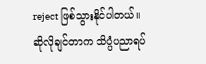reject ဖြစ်သွားနိုင်ပါတယ်။
ဆိုလိုချင်တာက သိပ္ပံပညာရပ်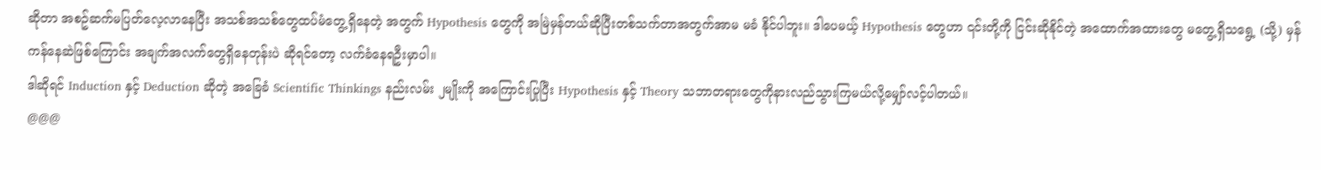ဆိုတာ အစဥ်ဆက်မပြတ်လေ့လာနေပြီး အသစ်အသစ်တွေထပ်မံတွေ့ရှိနေတဲ့ အတွက် Hypothesis တွေကို အမြဲမှန်တယ်ဆိုပြီးတစ်သက်တာအတွက်အာမ မခံ နိုင်ပါဘူး။ ဒါပေမယ့် Hypothesis တွေဟာ ၎င်းတို့ကို ငြင်းဆိုနိုင်တဲ့ အထောက်အထားတွေ မတွေ့ရှိသရွေ့ (သို့) မှန်ကန်နေဆဲဖြစ်ကြောင်း အချက်အလက်တွေရှိနေတုန်းပဲ ဆိုရင်တော့ လက်ခံနေရဦးမှာပါ။
ဒါဆိုရင် Induction နှင့် Deduction ဆိုတဲ့ အခြေခံ Scientific Thinkings နည်းလမ်း ၂မျိုးကို အကြောင်းပြုပြီး Hypothesis နှင့် Theory သဘာတရားတွေကိုနားလည်သွားကြမယ်လို့မျှော်လင့်ပါတယ်။
@@@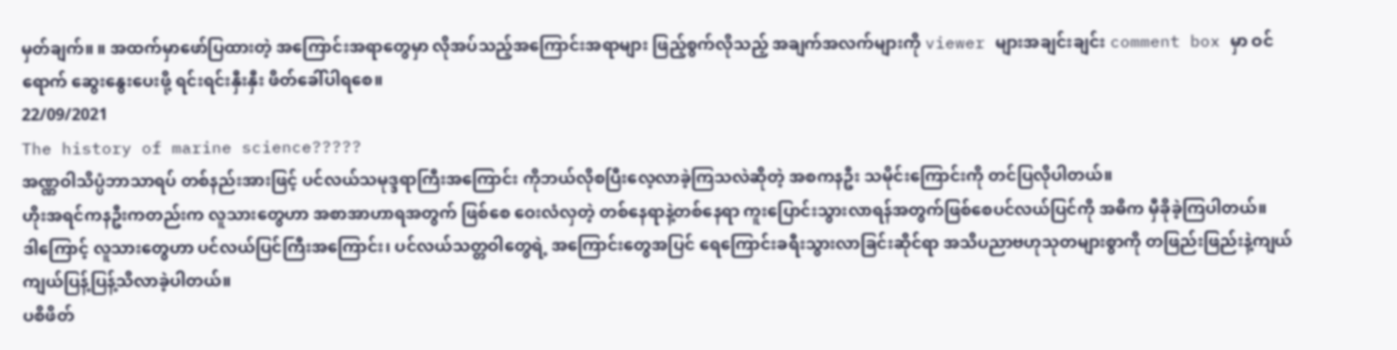မှတ်ချက်။ ။ အထက်မှာဖော်ပြထားတဲ့ အကြောင်းအရာတွေမှာ လိုအပ်သည့်အကြောင်းအရာများ ဖြည့်စွက်လိုသည့် အချက်အလက်များကို viewer များအချင်းချင်း comment box မှာ ဝင်ရောက် ဆွေးနွေးပေးဖို့ ရင်းရင်းနှီးနှီး ဖိတ်ခေါ်ပါရစေ။
22/09/2021
The history of marine science?????
အဏ္ဏဝါသိပ္ပံဘာသာရပ် တစ်နည်းအားဖြင့် ပင်လယ်သမုဒ္ဒရာကြီးအကြောင်း ကိုဘယ်လိုစပြီးလေ့လာခဲ့ကြသလဲဆိုတဲ့ အစကနဦး သမိုင်းကြောင်းကို တင်ပြလိုပါတယ်။
ဟိုးအရင်ကနဦးကတည်းက လူသားတွေဟာ အစာအာဟာရအတွက် ဖြစ်စေ ဝေးလံလှတဲ့ တစ်နေရာနဲ့တစ်နေရာ ကူးပြောင်းသွားလာရန်အတွက်ဖြစ်စေပင်လယ်ပြင်ကို အဓိက မှီခိုခဲ့ကြပါတယ်။
ဒါကြောင့် လူသားတွေဟာ ပင်လယ်ပြင်ကြီးအကြောင်း၊ ပင်လယ်သတ္တဝါတွေရဲ့ အကြောင်းတွေအပြင် ရေကြောင်းခရီးသွားလာခြင်းဆိုင်ရာ အသိပညာဗဟုသုတများစွာကို တဖြည်းဖြည်းနဲ့ကျယ်ကျယ်ပြန့်ပြန့်သိလာခဲ့ပါတယ်။
ပစိဖိတ်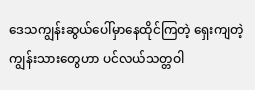ဒေသကျွန်းဆွယ်ပေါ်မှာနေထိုင်ကြတဲ့ ရှေးကျတဲ့ ကျွန်းသားတွေဟာ ပင်လယ်သတ္တဝါ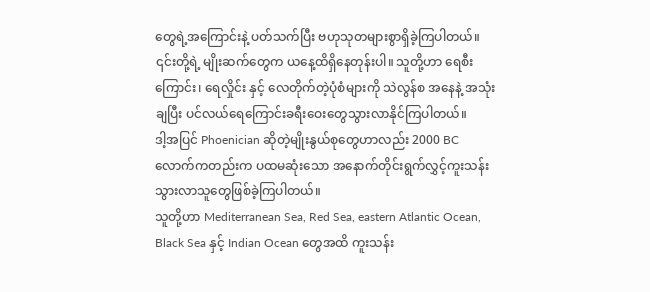တွေရဲ့အကြောင်းနဲ့ ပတ်သက်ပြီး ဗဟုသုတများစွာရှိခဲ့ကြပါတယ်။
၎င်းတို့ရဲ့ မျိုးဆက်တွေက ယနေ့ထိရှိနေတုန်းပါ။ သူတို့ဟာ ရေစီးကြောင်း၊ ရေလှိုင်း နှင့် လေတိုက်တဲ့ပုံစံများကို သဲလွန်စ အနေနဲ့ အသုံးချပြီး ပင်လယ်ရေကြောင်းခရီးဝေးတွေသွားလာနိုင်ကြပါတယ်။
ဒါ့အပြင် Phoenician ဆိုတဲ့မျိုးနွယ်စုတွေဟာလည်း 2000 BC လောက်ကတည်းက ပထမဆုံးသော အနောက်တိုင်းရွက်လွှင့်ကူးသန်းသွားလာသူတွေဖြစ်ခဲ့ကြပါတယ်။
သူတို့ဟာ Mediterranean Sea, Red Sea, eastern Atlantic Ocean, Black Sea နှင့် Indian Ocean တွေအထိ ကူးသန်း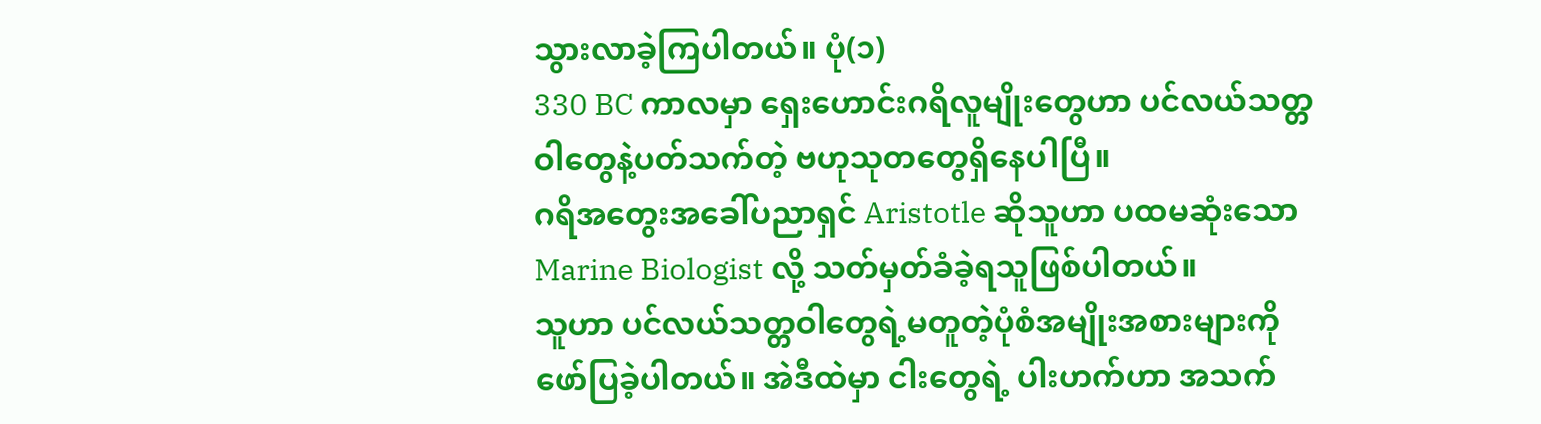သွားလာခဲ့ကြပါတယ်။ ပုံ(၁)
330 BC ကာလမှာ ရှေးဟောင်းဂရိလူမျိုးတွေဟာ ပင်လယ်သတ္တဝါတွေနဲ့ပတ်သက်တဲ့ ဗဟုသုတတွေရှိနေပါပြီ။
ဂရိအတွေးအခေါ်ပညာရှင် Aristotle ဆိုသူဟာ ပထမဆုံးသော Marine Biologist လို့ သတ်မှတ်ခံခဲ့ရသူဖြစ်ပါတယ်။
သူဟာ ပင်လယ်သတ္တဝါတွေရဲ့မတူတဲ့ပုံစံအမျိုးအစားများကို ဖော်ပြခဲ့ပါတယ်။ အဲဒီထဲမှာ ငါးတွေရဲ့ ပါးဟက်ဟာ အသက်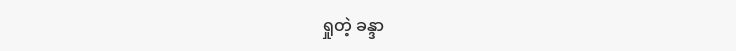ရှုတဲ့ ခန္ဒာ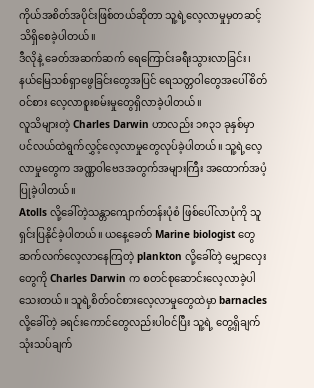ကိုယ်အစိတ်အပိုင်းဖြစ်တယ်ဆိုတာ သူ့ရဲ့လေ့လာမှုမှတဆင့် သိရှိစေခဲ့ပါတယ်။
ဒီလိုနဲ့ ခေတ်အဆက်ဆက် ရေကြောင်းခရီးသွားလာခြင်း၊ နယ်မြေသစ်ရှာဖွေခြင်းတွေအပြင် ရေသတ္တဝါတွေအပေါ်စိတ်ဝင်စား လေ့လာစူးစမ်းမှုတွေရှိလာခဲ့ပါတယ်။
လူသိများတဲ့ Charles Darwin ဟာလည်း ၁၈၃၁ ခုနှစ်မှာ ပင်လယ်ထဲရွက်လွှင့်လေ့လာမှုတွေလုပ်ခဲ့ပါတယ်။ သူ့ရဲ့လေ့လာမှုတွေက အဏ္ဏဝါဗေဒအတွက်အများကြီး အထောက်အပံ့ပြုခဲ့ပါတယ်။
Atolls လို့ခေါ်တဲ့သန္တာကျောက်တန်းပုံစံ ဖြစ်ပေါ်လာပုံကို သူရှင်းပြနိုင်ခဲ့ပါတယ်။ ယနေ့ခေတ် Marine biologist တွေဆက်လက်လေ့လာနေကြတဲ့ plankton လို့ခေါ်တဲ့ မျှောလှေးတွေကို Charles Darwin က စတင်စုဆောင်းလေ့လာခဲ့ပါသေးတယ်။ သူရဲ့စိတ်ဝင်စားလေ့လာမှုတွေထဲမှာ barnacles လို့ခေါ်တဲ့ ခရင်းကောင်တွေလည်းပါဝင်ပြီး သူ့ရဲ့ တွေ့ရှိချက် သုံးသပ်ချက်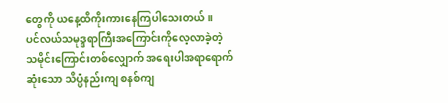တွေကို ယနေ့ထိကိုးကားနေကြပါသေးတယ်။
ပင်လယ်သမုဒ္ဒရာကြီးအကြောင်းကိုလေ့လာခဲ့တဲ့ သမိုင်းကြောင်းတစ်လျှောက် အရေးပါအရာရောက်ဆုံးသော သိပ္ပံနည်းကျ စနစ်ကျ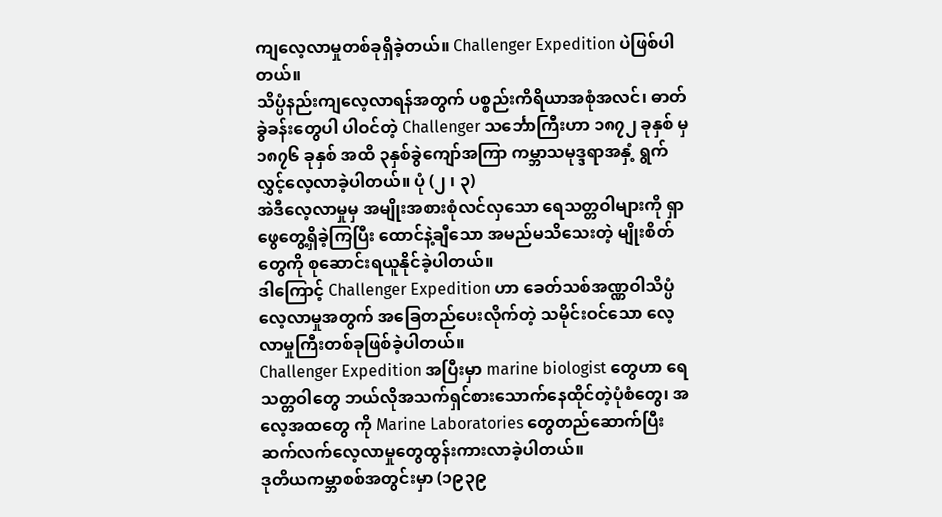ကျလေ့လာမှုတစ်ခုရှိခဲ့တယ်။ Challenger Expedition ပဲဖြစ်ပါတယ်။
သိပ္ပံနည်းကျလေ့လာရန်အတွက် ပစ္စည်းကိရိယာအစုံအလင်၊ ဓာတ်ခွဲခန်းတွေပါ ပါဝင်တဲ့ Challenger သင်္ဘောကြီးဟာ ၁၈၇၂ ခုနှစ် မှ ၁၈၇၆ ခုနှစ် အထိ ၃နှစ်ခွဲကျော်အကြာ ကမ္ဘာသမုဒ္ဒရာအနှံ့ ရွက်လွှင့်လေ့လာခဲ့ပါတယ်။ ပုံ (၂ ၊ ၃)
အဲဒီလေ့လာမှုမှ အမျိုးအစားစုံလင်လှသော ရေသတ္တဝါများကို ရှာဖွေတွေ့ရှိခဲ့ကြပြီး ထောင်နဲ့ချီသော အမည်မသိသေးတဲ့ မျိုးစိတ်တွေကို စုဆောင်းရယူနိုင်ခဲ့ပါတယ်။
ဒါကြောင့် Challenger Expedition ဟာ ခေတ်သစ်အဏ္ဏဝါသိပ္ပံလေ့လာမှုအတွက် အခြေတည်ပေးလိုက်တဲ့ သမိုင်းဝင်သော လေ့လာမှုကြီးတစ်ခုဖြစ်ခဲ့ပါတယ်။
Challenger Expedition အပြီးမှာ marine biologist တွေဟာ ရေသတ္တဝါတွေ ဘယ်လိုအသက်ရှင်စားသောက်နေထိုင်တဲ့ပုံစံတွေ၊ အလေ့အထတွေ ကို Marine Laboratories တွေတည်ဆောက်ပြီး ဆက်လက်လေ့လာမှုတွေထွန်းကားလာခဲ့ပါတယ်။
ဒုတိယကမ္ဘာစစ်အတွင်းမှာ (၁၉၃၉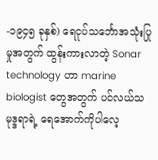-၁၉၄၅ ခုနှစ်) ရေငုပ်သင်္ဘောအသုံးပြုမှုအတွက် ထွန်းကားလာတဲ့ Sonar technology ဟာ marine biologist တွေအတွက် ပင်လယ်သမုဒ္ဒရာရဲ့ ရေအောက်ကိုပါလေ့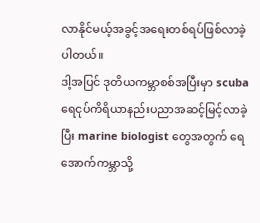လာနိုင်မယ့်အခွင့်အရေးတစ်ရပ်ဖြစ်လာခဲ့ပါတယ်။
ဒါ့အပြင် ဒုတိယကမ္ဘာစစ်အပြီးမှာ scuba ရေငုပ်ကိရိယာနည်းပညာအဆင့်မြင့်လာခဲ့ပြီး marine biologist တွေအတွက် ရေအောက်ကမ္ဘာသို့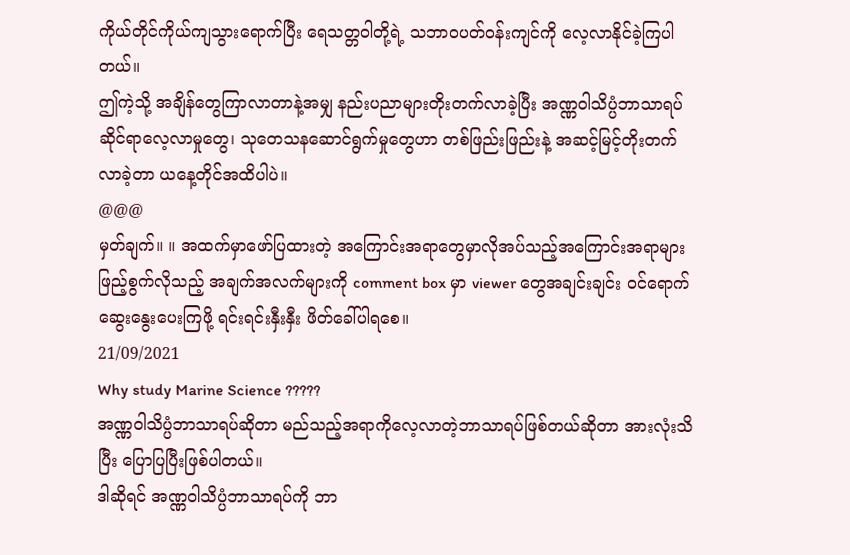ကိုယ်တိုင်ကိုယ်ကျသွားရောက်ပြီး ရေသတ္တဝါတို့ရဲ့ သဘာဝပတ်ဝန်းကျင်ကို လေ့လာနိုင်ခဲ့ကြပါတယ်။
ဤကဲ့သို့ အချိန်တွေကြာလာတာနဲ့အမျှ နည်းပညာများတိုးတက်လာခဲ့ပြီး အဏ္ဏဝါသိပ္ပံဘာသာရပ် ဆိုင်ရာလေ့လာမှုတွေ၊ သုတေသနဆောင်ရွက်မှုတွေဟာ တစ်ဖြည်းဖြည်းနဲ့ အဆင့်မြင့်တိုးတက်လာခဲ့တာ ယနေ့တိုင်အထိပါပဲ။
@@@
မှတ်ချက်။ ။ အထက်မှာဖော်ပြထားတဲ့ အကြောင်းအရာတွေမှာလိုအပ်သည့်အကြောင်းအရာများ ဖြည့်စွက်လိုသည့် အချက်အလက်များကို comment box မှာ viewer တွေအချင်းချင်း ဝင်ရောက် ဆွေးနွေးပေးကြဖို့ ရင်းရင်းနှီးနှီး ဖိတ်ခေါ်ပါရစေ။
21/09/2021
Why study Marine Science ?????
အဏ္ဏဝါသိပ္ပံဘာသာရပ်ဆိုတာ မည်သည့်အရာကိုလေ့လာတဲ့ဘာသာရပ်ဖြစ်တယ်ဆိုတာ အားလုံးသိပြီး ပြောပြပြီးဖြစ်ပါတယ်။
ဒါဆိုရင် အဏ္ဏဝါသိပ္ပံဘာသာရပ်ကို ဘာ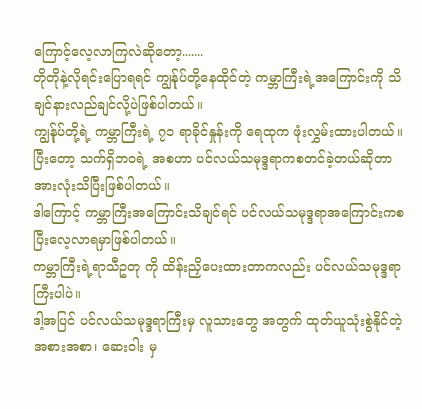ကြောင့်လေ့လာကြလဲဆိုတော့.......
တိုတိုနဲ့လိုရင်းပြောရရင် ကျွန်ုပ်တို့နေထိုင်တဲ့ ကမ္ဘာကြီးရဲ့အကြောင်းကို သိချင်နားလည်ချင်လို့ပဲဖြစ်ပါတယ်။
ကျွန်ုပ်တို့ရဲ့ ကမ္ဘာကြီးရဲ့ ၇၁ ရာခိုင်နှုန်းကို ရေထုက ဖုံးလွှမ်းထားပါတယ်။
ပြီးတော့ သက်ရှိဘဝရဲ့ အစဟာ ပင်လယ်သမုဒ္ဒရာကစတင်ခဲ့တယ်ဆိုတာ အားလုံးသိပြီးဖြစ်ပါတယ်။
ဒါကြောင့် ကမ္ဘာကြီးအကြောင်းသိချင်ရင် ပင်လယ်သမုဒ္ဒရာအကြောင်းကစပြီးလေ့လာရမှာဖြစ်ပါတယ်။
ကမ္ဘာကြီးရဲ့ရာသီဥတု ကို ထိန်းညှိပေးထားတာကလည်း ပင်လယ်သမုဒ္ဒရာကြီးပါပဲ။
ဒါ့အပြင် ပင်လယ်သမုဒ္ဒရာကြီးမှ လူသားတွေ အတွက် ထုတ်ယူသုံးစွဲနိုင်တဲ့ အစားအစာ၊ ဆေးဝါး မှ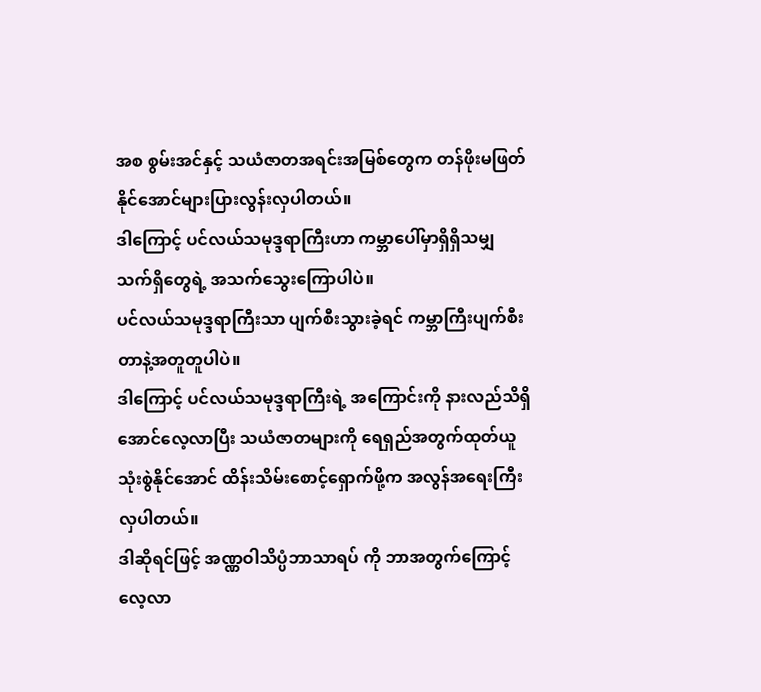အစ စွမ်းအင်နှင့် သယံဇာတအရင်းအမြစ်တွေက တန်ဖိုးမဖြတ်နိုင်အောင်များပြားလွန်းလှပါတယ်။
ဒါကြောင့် ပင်လယ်သမုဒ္ဒရာကြီးဟာ ကမ္ဘာပေါ်မှာရှိရှိသမျှ သက်ရှိတွေရဲ့ အသက်သွေးကြောပါပဲ။
ပင်လယ်သမုဒ္ဒရာကြီးသာ ပျက်စီးသွားခဲ့ရင် ကမ္ဘာကြီးပျက်စီးတာနဲ့အတူတူပါပဲ။
ဒါကြောင့် ပင်လယ်သမုဒ္ဒရာကြီးရဲ့ အကြောင်းကို နားလည်သိရှိအောင်လေ့လာပြီး သယံဇာတများကို ရေရှည်အတွက်ထုတ်ယူသုံးစွဲနိုင်အောင် ထိန်းသိမ်းစောင့်ရှောက်ဖို့က အလွန်အရေးကြီးလှပါတယ်။
ဒါဆိုရင်ဖြင့် အဏ္ဏဝါသိပ္ပံဘာသာရပ် ကို ဘာအတွက်ကြောင့် လေ့လာ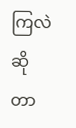ကြလဲဆိုတာ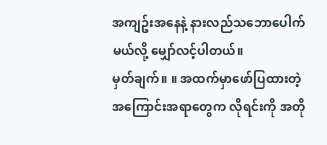အကျဥ်းအနေနဲ့ နားလည်သဘောပေါက်မယ်လို့ မျှော်လင့်ပါတယ်။
မှတ်ချက်။ ။ အထက်မှာဖော်ပြထားတဲ့ အကြောင်းအရာတွေက လိုရင်းကို အတို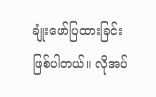ချုံးဖော်ပြထားခြင်းဖြစ်ပါတယ်။ လိုအပ်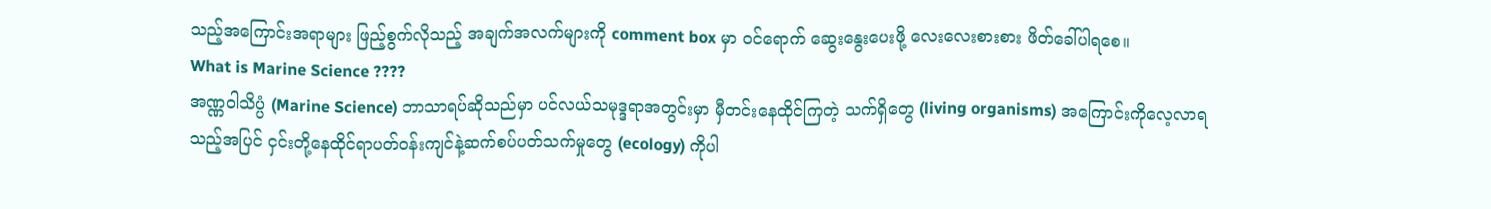သည့်အကြောင်းအရာများ ဖြည့်စွက်လိုသည့် အချက်အလက်များကို comment box မှာ ဝင်ရောက် ဆွေးနွေးပေးဖို့ လေးလေးစားစား ဖိတ်ခေါ်ပါရစေ။
What is Marine Science ????
အဏ္ဏဝါသိပ္ပံ (Marine Science) ဘာသာရပ်ဆိုသည်မှာ ပင်လယ်သမုဒ္ဒရာအတွင်းမှာ မှီတင်းနေထိုင်ကြတဲ့ သက်ရှိတွေ (living organisms) အကြောင်းကိုလေ့လာရသည့်အပြင် ငှင်းတို့နေထိုင်ရာပတ်ဝန်းကျင်နဲ့ဆက်စပ်ပတ်သက်မှုတွေ (ecology) ကိုပါ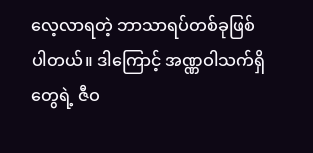လေ့လာရတဲ့ ဘာသာရပ်တစ်ခုဖြစ်ပါတယ်။ ဒါကြောင့် အဏ္ဏဝါသက်ရှိတွေရဲ့ ဇီဝ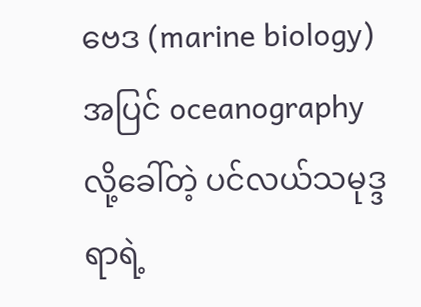ဗေဒ (marine biology) အပြင် oceanography လို့ခေါ်တဲ့ ပင်လယ်သမုဒ္ဒရာရဲ့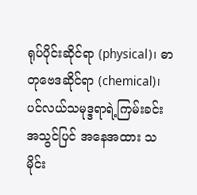ရုပ်ပိုင်းဆိုင်ရာ (physical)၊ ဓာတုဗေဒဆိုင်ရာ (chemical)၊ ပင်လယ်သမုဒ္ဒရာရဲ့ကြမ်းခင်းအသွင်ပြင် အနေအထား သမိုင်း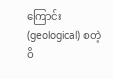ကြောင်း (geological) စတဲ့ ဝိ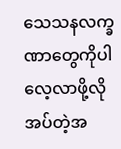သေသနလက္ခဏာတွေကိုပါ လေ့လာဖို့လိုအပ်တဲ့အ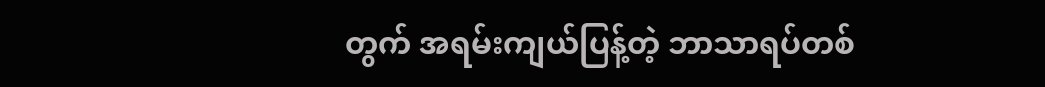တွက် အရမ်းကျယ်ပြန့်တဲ့ ဘာသာရပ်တစ်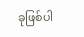ခုဖြစ်ပါ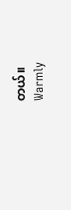တယ်။
Warmly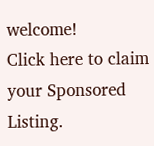welcome!
Click here to claim your Sponsored Listing.